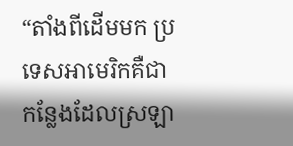“តាំងពីដើមមក ប្រទេសអាមេរិកគឺជាកន្លែងដែលស្រឡា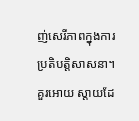ញ់សេរីភាពក្នុងការប្រតិបត្តិសាសនា។ គួរអោយ ស្តាយដែ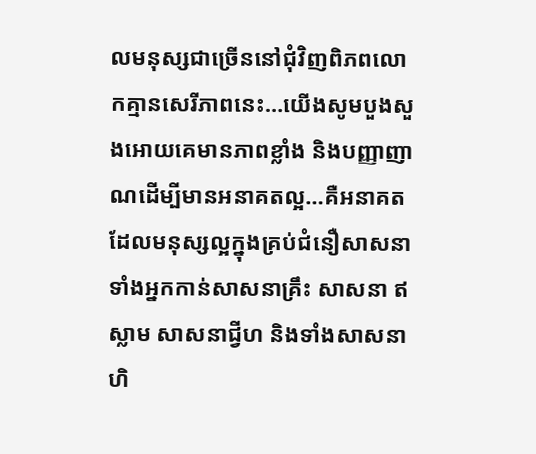លមនុស្សជាច្រើននៅជុំវិញពិភពលោកគ្មានសេរីភាពនេះ…យើងសូមបួងសួងអោយគេមានភាពខ្លាំង និងបញ្ញាញាណដើម្បីមានអនាគតល្អ…គឺអនាគតដែលមនុស្សល្អក្នុងគ្រប់ជំនឿសាសនា ទាំងអ្នកកាន់សាសនាគ្រឹះ សាសនា ឥស្លាម សាសនាជី្វហ និងទាំងសាសនាហិ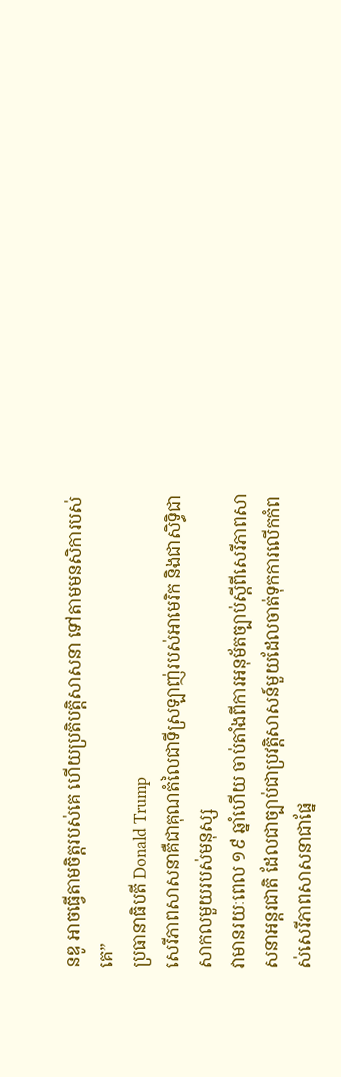នឌូ អាចធ្វើតាមចិត្តរបស់គេ ហើយប្រតិបត្តិសាសនា ទៅតាមមនសិការបស់គេ”
ប្រធានាធិបតី Donald Trump
សេរីភាពសាសនាគឺជាគុណតំលៃជាទីស្រឡាញ់របស់អាមេរិក និងជាសិទ្ធិជាសាកលមួយរបស់មនុស្ស
វាមានរយៈពេល ១៩ ឆ្នាំហើយ ចាប់តាំងពីការអនុម័តច្បាប់ស្តីពីសេរីភាពសាសនាអន្តរជាតិ ដែលជាច្បាប់ជាប្រវត្តិសាសន៍មួយដែលចាត់ទុកការលើកកំពស់សេរីភាពសាសនាជាផ្នែ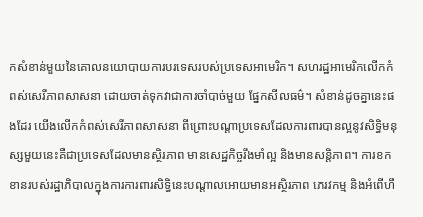កសំខាន់មួយនៃគោលនយោបាយការបរទេសរបស់ប្រទេសអាមេរិក។ សហរដ្ឋអាមេរិកលើកកំពស់សេរីភាពសាសនា ដោយចាត់ទុកវាជាការចាំបាច់មួយ ផ្នែកសីលធម៌។ សំខាន់ដូចគ្នានេះផងដែរ យើងលើកកំពស់សេរីភាពសាសនា ពីព្រោះបណ្តាប្រទេសដែលការពារបានល្អនូវសិទ្ធិមនុស្សមួយនេះគឺជាប្រទេសដែលមានស្ថិរភាព មានសេដ្ឋកិច្ចរឹងមាំល្អ និងមានសន្តិភាព។ ការខកខានរបស់រដ្ឋាភិបាលក្នុងការការពារសិទ្ធិនេះបណ្តាលអោយមានអស្ថិរភាព ភេរវកម្ម និងអំពើហឹ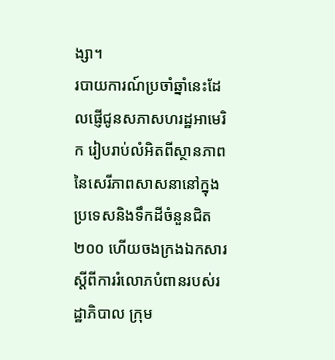ង្សា។
របាយការណ៍ប្រចាំឆ្នាំនេះដែលផ្ញើជូនសភាសហរដ្ឋអាមេរិក រៀបរាប់លំអិតពីស្ថានភាពនៃសេរីភាពសាសនានៅក្នុងប្រទេសនិងទឹកដីចំនួនជិត ២០០ ហើយចងក្រងឯកសារស្តីពីការរំលោភបំពានរបស់រដ្ឋាភិបាល ក្រុម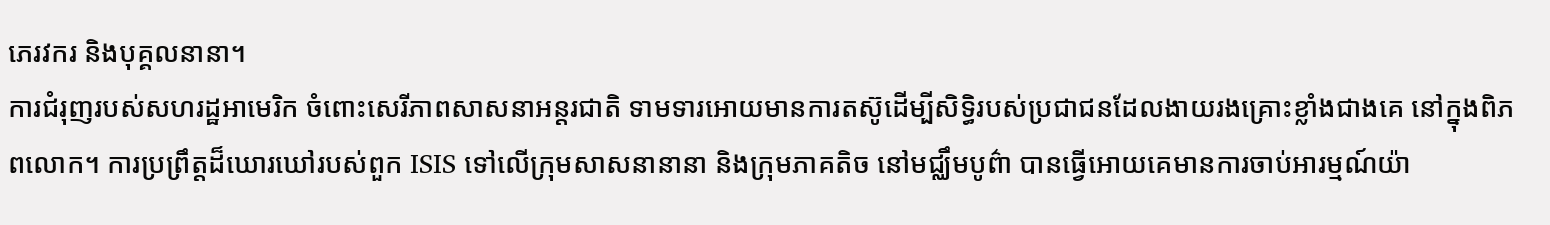ភេរវករ និងបុគ្គលនានា។
ការជំរុញរបស់សហរដ្ឋអាមេរិក ចំពោះសេរីភាពសាសនាអន្តរជាតិ ទាមទារអោយមានការតស៊ូដើម្បីសិទ្ធិរបស់ប្រជាជនដែលងាយរងគ្រោះខ្លាំងជាងគេ នៅក្នុងពិភពលោក។ ការប្រព្រឹត្តដ៏ឃោរឃៅរបស់ពួក ISIS ទៅលើក្រុមសាសនានានា និងក្រុមភាគតិច នៅមជ្ឈឹមបូព៌ា បានធ្វើអោយគេមានការចាប់អារម្មណ៍យ៉ា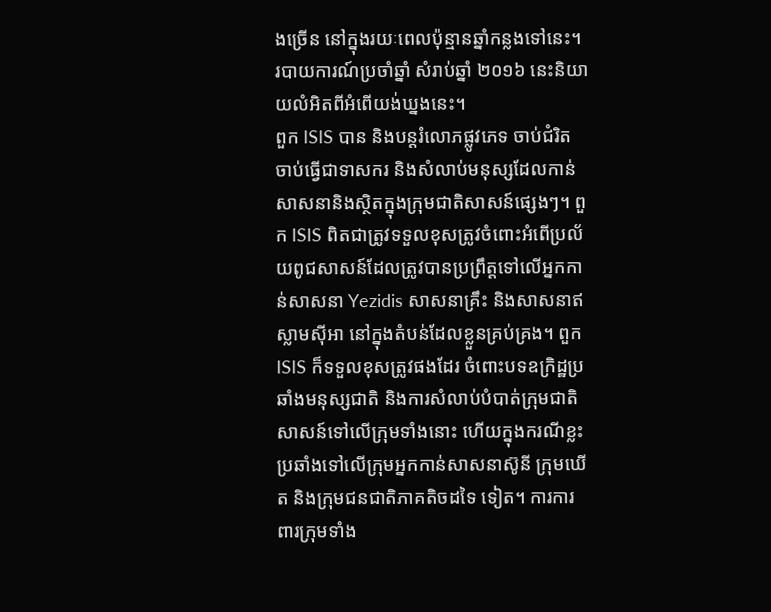ងច្រើន នៅក្នុងរយៈពេលប៉ុន្មានឆ្នាំកន្លងទៅនេះ។ របាយការណ៍ប្រចាំឆ្នាំ សំរាប់ឆ្នាំ ២០១៦ នេះនិយាយលំអិតពីអំពើយង់ឃ្នងនេះ។
ពួក ISIS បាន និងបន្តរំលោភផ្លូវភេទ ចាប់ជំរិត ចាប់ធ្វើជាទាសករ និងសំលាប់មនុស្សដែលកាន់សាសនានិងស្ថិតក្នុងក្រុមជាតិសាសន៍ផ្សេងៗ។ ពួក ISIS ពិតជាត្រូវទទួលខុសត្រូវចំពោះអំពើប្រល័យពូជសាសន៍ដែលត្រូវបានប្រព្រឹត្តទៅលើអ្នកកាន់សាសនា Yezidis សាសនាគ្រឹះ និងសាសនាឥស្លាមស៊ីអា នៅក្នុងតំបន់ដែលខ្លួនគ្រប់គ្រង។ ពួក ISIS ក៏ទទួលខុសត្រូវផងដែរ ចំពោះបទឧក្រិដ្ឋប្រឆាំងមនុស្សជាតិ និងការសំលាប់បំបាត់ក្រុមជាតិសាសន៍ទៅលើក្រុមទាំងនោះ ហើយក្នុងករណីខ្លះ ប្រឆាំងទៅលើក្រុមអ្នកកាន់សាសនាស៊ូនី ក្រុមឃើត និងក្រុមជនជាតិភាគតិចដទៃ ទៀត។ ការការពារក្រុមទាំង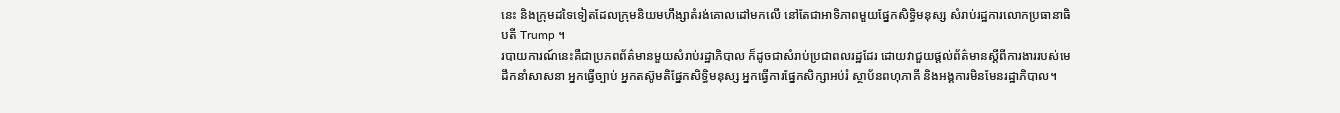នេះ និងក្រុមដទៃទៀតដែលក្រុមនិយមហឹង្សាតំរង់គោលដៅមកលើ នៅតែជាអាទិភាពមួយផ្នែកសិទ្ធិមនុស្ស សំរាប់រដ្ឋការលោកប្រធានាធិបតី Trump ។
របាយការណ៍នេះគឺជាប្រភពព័ត៌មានមួយសំរាប់រដ្ឋាភិបាល ក៏ដូចជាសំរាប់ប្រជាពលរដ្ឋដែរ ដោយវាជួយផ្តល់ព័ត៌មានស្តីពីការងាររបស់មេដឹកនាំសាសនា អ្នកធ្វើច្បាប់ អ្នកតស៊ូមតិផ្នែកសិទ្ធិមនុស្ស អ្នកធ្វើការផ្នែកសិក្សាអប់រំ ស្ថាប័នពហុភាគី និងអង្គការមិនមែនរដ្ឋាភិបាល។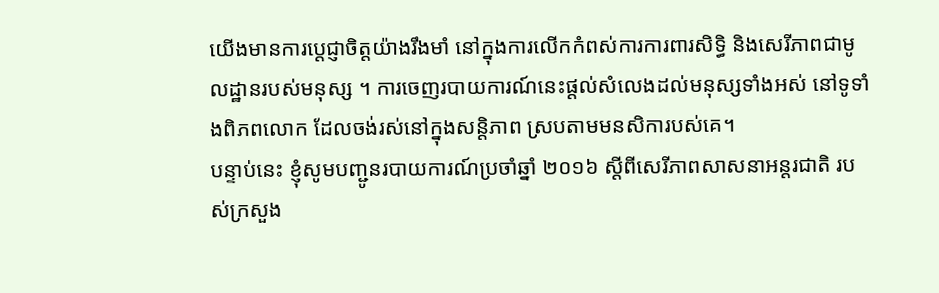យើងមានការប្តេជ្ញាចិត្តយ៉ាងរឹងមាំ នៅក្នុងការលើកកំពស់ការការពារសិទ្ធិ និងសេរីភាពជាមូលដ្ឋានរបស់មនុស្ស ។ ការចេញរបាយការណ៍នេះផ្តល់សំលេងដល់មនុស្សទាំងអស់ នៅទូទាំងពិភពលោក ដែលចង់រស់នៅក្នុងសន្តិភាព ស្របតាមមនសិការបស់គេ។
បន្ទាប់នេះ ខ្ញុំសូមបញ្ជូនរបាយការណ៍ប្រចាំឆ្នាំ ២០១៦ ស្តីពីសេរីភាពសាសនាអន្តរជាតិ របស់ក្រសួង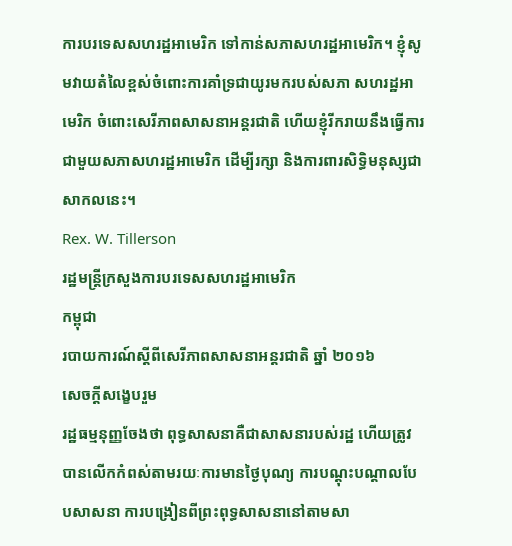ការបរទេសសហរដ្ឋអាមេរិក ទៅកាន់សភាសហរដ្ឋអាមេរិក។ ខ្ញុំសូមវាយតំលៃខ្ពស់ចំពោះការគាំទ្រជាយូរមករបស់សភា សហរដ្ឋអាមេរិក ចំពោះសេរីភាពសាសនាអន្តរជាតិ ហើយខ្ញុំរីករាយនឹងធ្វើការជាមួយសភាសហរដ្ឋអាមេរិក ដើម្បីរក្សា និងការពារសិទ្ធិមនុស្សជាសាកលនេះ។
Rex. W. Tillerson
រដ្ឋមន្រ្តីក្រសួងការបរទេសសហរដ្ឋអាមេរិក
កម្ពុជា
របាយការណ៍ស្តីពីសេរីភាពសាសនាអន្តរជាតិ ឆ្នាំ ២០១៦
សេចក្តីសង្ខេបរួម
រដ្ឋធម្មនុញ្ញចែងថា ពុទ្ធសាសនាគឺជាសាសនារបស់រដ្ឋ ហើយត្រូវបានលើកកំពស់តាមរយៈការមានថ្ងៃបុណ្យ ការបណ្តុះបណ្តាលបែបសាសនា ការបង្រៀនពីព្រះពុទ្ធសាសនានៅតាមសា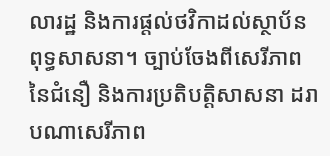លារដ្ឋ និងការផ្តល់ថវិកាដល់ស្ថាប័នពុទ្ធសាសនា។ ច្បាប់ចែងពីសេរីភាពនៃជំនឿ និងការប្រតិបត្តិសាសនា ដរាបណាសេរីភាព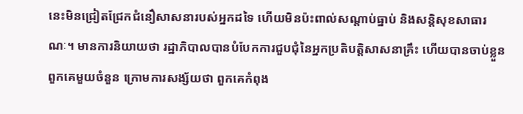នេះមិនជ្រៀតជ្រែកជំនឿសាសនារបស់អ្នកដទៃ ហើយមិនប៉ះពាល់សណ្តាប់ធ្នាប់ និងសន្តិសុខសាធារណៈ។ មានការនិយាយថា រដ្ឋាភិបាលបានបំបែកការជួបជុំនៃអ្នកប្រតិបត្តិសាសនាគ្រឹះ ហើយបានចាប់ខ្លួនពួកគេមួយចំនួន ក្រោមការសង្ស័យថា ពួកគេកំពុង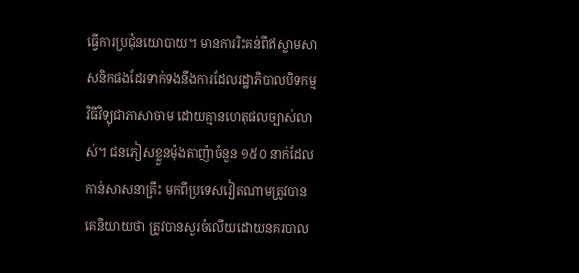ធ្វើការប្រជុំនយោបាយ។ មានការរិះគន់ពីឥស្លាមសាសនិកផងដែរទាក់ទងនឹងការដែលរដ្ឋាភិបាលបិទកម្មវិធីវិទ្យុជាភាសាចាម ដោយគ្មានហេតុផលច្បាស់លាស់។ ជនភៀសខ្លួនម៉ុងតាញ៉ាចំនួន ១៥០ នាក់ដែលកាន់សាសនាគ្រឹះ មកពីប្រទេសវៀតណាមត្រូវបានគេនិយាយថា ត្រូវបានសួរចំលើយដោយនគរបាល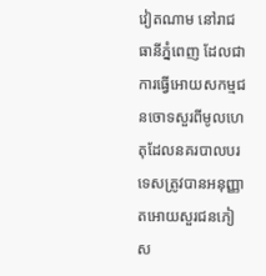វៀតណាម នៅរាជធានីភ្នំពេញ ដែលជាការធ្វើអោយសកម្មជនចោទសួរពីមូលហេតុដែលនគរបាលបរទេសត្រូវបានអនុញ្ញាតអោយសួរជនភៀស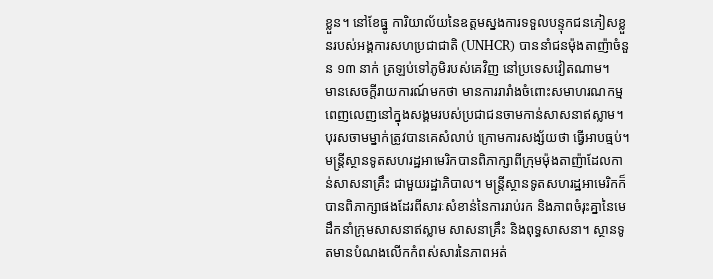ខ្លួន។ នៅខែធ្នូ ការិយាល័យនៃឧត្តមស្នងការទទួលបន្ទុកជនភៀសខ្លួនរបស់អង្គការសហប្រជាជាតិ (UNHCR) បាននាំជនម៉ុងតាញ៉ាចំនួន ១៣ នាក់ ត្រឡប់ទៅភូមិរបស់គេវិញ នៅប្រទេសវៀតណាម។
មានសេចក្តីរាយការណ៍មកថា មានការរារាំងចំពោះសមាហរណកម្មពេញលេញនៅក្នុងសង្គមរបស់ប្រជាជនចាមកាន់សាសនាឥស្លាម។ បុរសចាមម្នាក់ត្រូវបានគេសំលាប់ ក្រោមការសង្ស័យថា ធ្វើអាបធ្មប់។
មន្រ្តីស្ថានទូតសហរដ្ឋអាមេរិកបានពិភាក្សាពីក្រុមម៉ុងតាញ៉ាដែលកាន់សាសនាគ្រឹះ ជាមួយរដ្ឋាភិបាល។ មន្រ្តីស្ថានទូតសហរដ្ឋអាមេរិកក៏បានពិភាក្សាផងដែរពីសារៈសំខាន់នៃការរាប់រក និងភាពចំរុះគ្នានៃមេដឹកនាំក្រុមសាសនាឥស្លាម សាសនាគ្រឹះ និងពុទ្ធសាសនា។ ស្ថានទូតមានបំណងលើកកំពស់សារនៃភាពអត់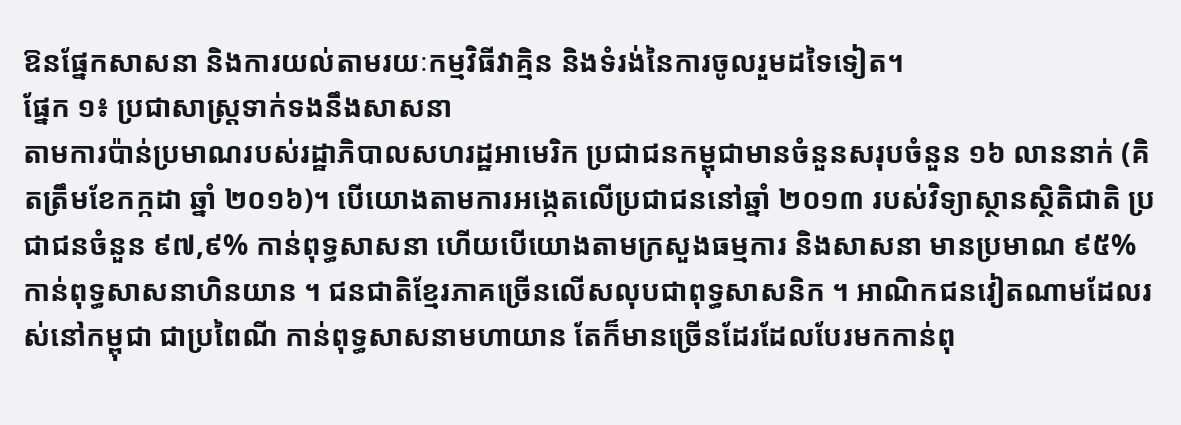ឱនផ្នែកសាសនា និងការយល់តាមរយៈកម្មវិធីវាគ្មិន និងទំរង់នៃការចូលរួមដទៃទៀត។
ផ្នែក ១៖ ប្រជាសាស្រ្តទាក់ទងនឹងសាសនា
តាមការប៉ាន់ប្រមាណរបស់រដ្ឋាភិបាលសហរដ្ឋអាមេរិក ប្រជាជនកម្ពុជាមានចំនួនសរុបចំនួន ១៦ លាននាក់ (គិតត្រឹមខែកក្កដា ឆ្នាំ ២០១៦)។ បើយោងតាមការអង្កេតលើប្រជាជននៅឆ្នាំ ២០១៣ របស់វិទ្យាស្ថានស្ថិតិជាតិ ប្រជាជនចំនួន ៩៧,៩% កាន់ពុទ្ធសាសនា ហើយបើយោងតាមក្រសួងធម្មការ និងសាសនា មានប្រមាណ ៩៥% កាន់ពុទ្ធសាសនាហិនយាន ។ ជនជាតិខ្មែរភាគច្រើនលើសលុបជាពុទ្ធសាសនិក ។ អាណិកជនវៀតណាមដែលរស់នៅកម្ពុជា ជាប្រពៃណី កាន់ពុទ្ធសាសនាមហាយាន តែក៏មានច្រើនដែរដែលបែរមកកាន់ពុ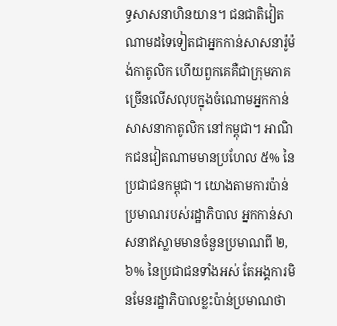ទ្ធសាសនាហិនយាន។ ជនជាតិវៀតណាមដទៃទៀតជាអ្នកកាន់សាសនារ៉ូម៉ង់កាតូលិក ហើយពួកគេគឺជាក្រុមភាគច្រើនលើសលុបក្នុងចំណោមអ្នកកាន់សាសនាកាតូលិក នៅកម្ពុជា។ អាណិកជនវៀតណាមមានប្រហែល ៥% នៃប្រជាជនកម្ពុជា។ យោងតាមការប៉ាន់ប្រមាណរបស់រដ្ឋាភិបាល អ្នកកាន់សាសនាឥស្លាមមានចំនួនប្រមាណពី ២,៦% នៃប្រជាជនទាំងអស់ តែអង្គការមិនមែនរដ្ឋាភិបាលខ្លះប៉ាន់ប្រមាណថា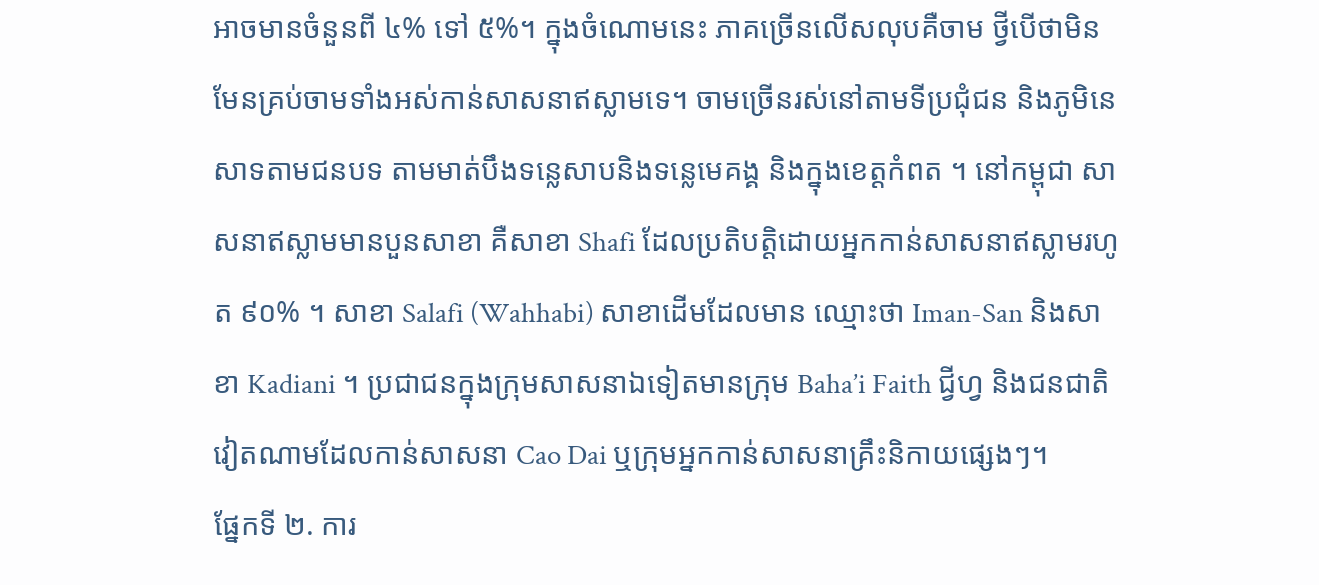អាចមានចំនួនពី ៤% ទៅ ៥%។ ក្នុងចំណោមនេះ ភាគច្រើនលើសលុបគឺចាម ថ្វីបើថាមិនមែនគ្រប់ចាមទាំងអស់កាន់សាសនាឥស្លាមទេ។ ចាមច្រើនរស់នៅតាមទីប្រជុំជន និងភូមិនេសាទតាមជនបទ តាមមាត់បឹងទន្លេសាបនិងទន្លេមេគង្គ និងក្នុងខេត្ដកំពត ។ នៅកម្ពុជា សាសនាឥស្លាមមានបួនសាខា គឺសាខា Shafi ដែលប្រតិបត្ដិដោយអ្នកកាន់សាសនាឥស្លាមរហូត ៩០% ។ សាខា Salafi (Wahhabi) សាខាដើមដែលមាន ឈ្មោះថា Iman-San និងសាខា Kadiani ។ ប្រជាជនក្នុងក្រុមសាសនាឯទៀតមានក្រុម Baha’i Faith ជ្វីហ្វ និងជនជាតិវៀតណាមដែលកាន់សាសនា Cao Dai ឬក្រុមអ្នកកាន់សាសនាគ្រឹះនិកាយផ្សេងៗ។
ផ្នែកទី ២. ការ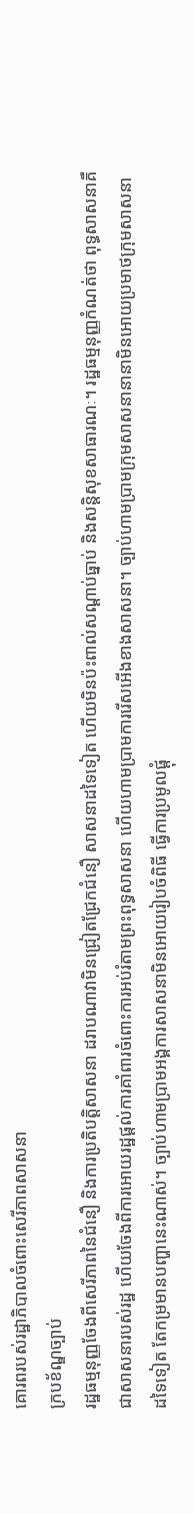គោរពរបស់រដ្ឋាភិបាលចំពោះសេរីភាពសាសនា
ក្របខ័ណ្ឌច្បាប់
រដ្ឋធម្មនុញ្ញចែងពីសេរីភាពនៃជំនឿ និងការប្រតិបត្តិសាសនា ដរាបណាវាមិនជ្រៀតជ្រែកជំនឿ សាសនាដទៃទៀត ហើយមិនប៉ះពាល់សណ្តាប់ធ្នាប់ និងសន្តិសុខសាធារណៈ។ រដ្ឋធម្មនុញ្ញកំណត់ថា ពុទ្ធសាសនាគឺជាសាសនារបស់រដ្ឋ ហើយចែងពីការអោយរដ្ឋផ្តល់ការគាំពារចំពោះការអប់រំតាមព្រះពុទ្ធសាសនា ហើយហាមប្រាមការរើសអើងខាងសាសនា។ ច្បាប់ហាមប្រាមក្រុមសាសនានានាមិនអោយប្រមាថក្រុមសាសនាដទៃទៀត តែកម្រមានបញ្ហានេះណាស់។ ច្បាប់ហាមប្រាមអង្គការសាសនាមិនអោយរៀបចំពិធី ធ្វើការប្រមូលផ្តុំ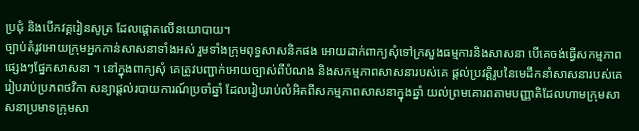ប្រជុំ និងបើកវគ្គរៀនសូត្រ ដែលផ្តោតលើនយោបាយ។
ច្បាប់តំរូវអោយក្រុមអ្នកកាន់សាសនាទាំងអស់ រួមទាំងក្រុមពុទ្ធសាសនិកផង អោយដាក់ពាក្យសុំទៅក្រសួងធម្មការនិងសាសនា បើគេចង់ធ្វើសកម្មភាពផ្សេងៗផ្នែកសាសនា ។ នៅក្នុងពាក្យសុំ គេត្រូវបញ្ជាក់អោយច្បាស់ពីបំណង និងសកម្មភាពសាសនារបស់គេ ផ្តល់ប្រវត្តិរូបនៃមេដឹកនាំសាសនារបស់គេ រៀបរាប់ប្រភពថវិកា សន្យាផ្តល់របាយការណ៍ប្រចាំឆ្នាំ ដែលរៀបរាប់លំអិតពីសកម្មភាពសាសនាក្នុងឆ្នាំ យល់ព្រមគោរពតាមបញ្ញាតិដែលហាមក្រុមសាសនាប្រមាទក្រុមសា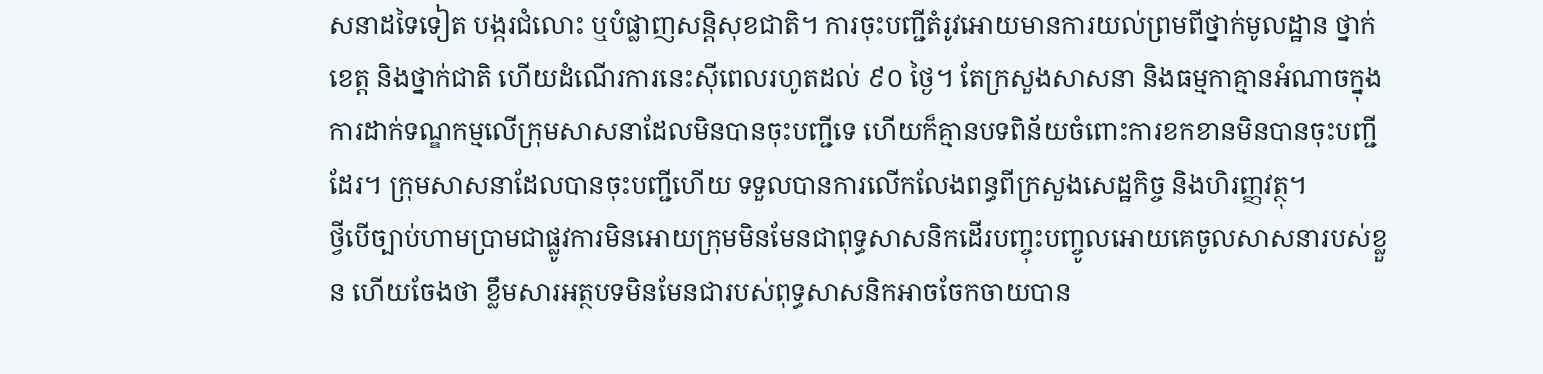សនាដទៃទៀត បង្ករជំលោះ ឬបំផ្លាញសន្តិសុខជាតិ។ ការចុះបញ្ជីតំរូវអោយមានការយល់ព្រមពីថ្នាក់មូលដ្ឋាន ថ្នាក់ខេត្ត និងថ្នាក់ជាតិ ហើយដំណើរការនេះស៊ីពេលរហូតដល់ ៩០ ថ្ងៃ។ តែក្រសួងសាសនា និងធម្មកាគ្មានអំណាចក្នុងការដាក់ទណ្ឌកម្មលើក្រុមសាសនាដែលមិនបានចុះបញ្ជីទេ ហើយក៏គ្មានបទពិន័យចំពោះការខកខានមិនបានចុះបញ្ជីដែរ។ ក្រុមសាសនាដែលបានចុះបញ្ជីហើយ ទទួលបានការលើកលែងពន្ធពីក្រសួងសេដ្ឋកិច្ច និងហិរញ្ញវត្ថុ។
ថ្វីបើច្បាប់ហាមប្រាមជាផ្លូវការមិនអោយក្រុមមិនមែនជាពុទ្ធសាសនិកដើរបញ្ចុះបញ្ចូលអោយគេចូលសាសនារបស់ខ្លួន ហើយចែងថា ខ្លឹមសារអត្ថបទមិនមែនជារបស់ពុទ្ធសាសនិកអាចចែកចាយបាន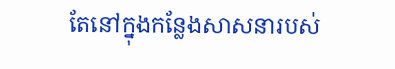តែនៅក្នុងកន្លែងសាសនារបស់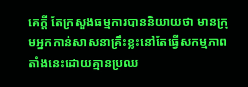គេក្តី តែក្រសួងធម្មការបាននិយាយថា មានក្រុមអ្នកកាន់សាសនាគ្រឹះខ្លះនៅតែធ្វើសកម្មភាពតាំងនេះដោយគ្មានប្រឈ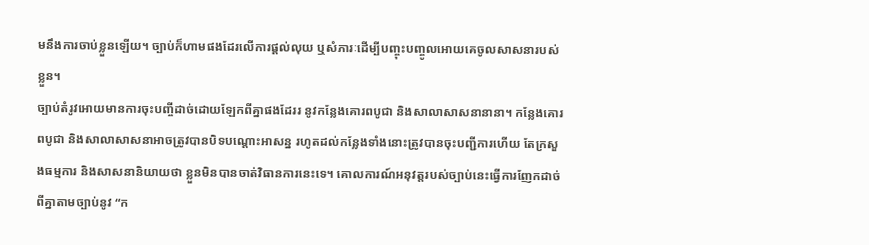មនឹងការចាប់ខ្លួនឡើយ។ ច្បាប់ក៏ហាមផងដែរលើការផ្តល់លុយ ឬសំភារៈដើម្បីបញ្ចុះបញ្ចូលអោយគេចូលសាសនារបស់ខ្លួន។
ច្បាប់តំរូវអោយមានការចុះបញ្ចីដាច់ដោយឡែកពីគ្នាផងដែររ នូវកន្លែងគោរពបូជា និងសាលាសាសនានានា។ កន្លែងគោរពបូជា និងសាលាសាសនាអាចត្រូវបានបិទបណ្តោះអាសន្ន រហូតដល់កន្លែងទាំងនោះត្រូវបានចុះបញ្ជីការហើយ តែក្រសួងធម្មការ និងសាសនានិយាយថា ខ្លួនមិនបានចាត់វិធានការនេះទេ។ គោលការណ៍អនុវត្តរបស់ច្បាប់នេះធ្វើការញែកដាច់ពីគ្នាតាមច្បាប់នូវ “ក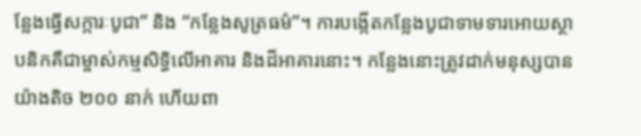ន្លែងធ្វើសក្ការៈបូជា” និង “កន្លែងសូត្រធម៌”។ ការបង្កើតកន្លែងបូជាទាមទារអោយស្ថាបនិកគឺជាម្ចាស់កម្មសិទ្ធិលើអាគារ និងដីអាគារនោះ។ កន្លែងនោះត្រូវដាក់មនុស្សបានយ៉ាងតិច ២០០ នាក់ ហើយពា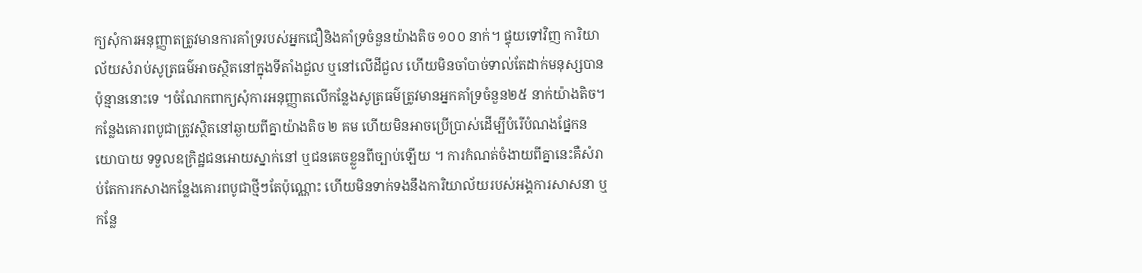ក្យសុំការអនុញ្ញាតត្រូវមានការគាំទ្ររបស់អ្នកជឿនិងគាំទ្រចំនួនយ៉ាងតិច ១០០ នាក់។ ផ្ទុយទៅវិញ ការិយាល័យសំរាប់សូត្រធម៌អាចស្ថិតនៅក្នុងទីតាំងជួល ឬនៅលើដីជួល ហើយមិនចាំបាច់ទាល់តែដាក់មនុស្សបានប៉ុន្មាននោះទេ ។ចំណែកពាក្យសុំការអនុញ្ញាតលើកន្លែងសូត្រធម៌ត្រូវមានអ្នកគាំទ្រចំនួន២៥ នាក់យ៉ាងតិច។ កន្លែងគោរពបូជាត្រូវស្ថិតនៅឆ្ងាយពីគ្នាយ៉ាងតិច ២ គម ហើយមិនអាចប្រើប្រាស់ដើម្បីបំរើបំណងផ្នែកនយោបាយ ទទួលឧក្រិដ្ឋជនអោយស្នាក់នៅ ឬជនគេចខ្លួនពីច្បាប់ឡើយ ។ ការកំណត់ចំងាយពីគ្នានេះគឺសំរាប់តែការកសាងកន្លែងគោរពបូជាថ្មីៗតែប៉ុណ្ណោះ ហើយមិនទាក់ទងនឹងការិយាល័យរបស់អង្គការសាសនា ឬកន្លែ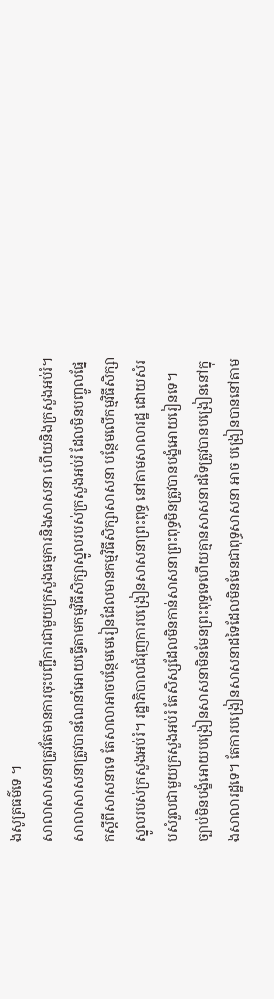ងសូត្រធម៌ទេ ។
សាលាសាសនាត្រូវតែមានការចុះបញ្ជីការជាមួយក្រសួងធម្មការនិងសាសនា ហើយនិងក្រសួងអប់រំ។ សាលាសាសនាត្រូវបានណែនាំអោយធ្វើតាមកម្មវិធីសិក្សាស្នូលរបស់ក្រសួងអប់រំ ដែលមិនបញ្ចូលផ្នែកស្តីពីសាសនាទេ តែសាលាអាចបន្ថែមមេរៀនដែលមានកម្មវិធីសិក្សាសាសនា បន្ថែមលើកម្មវិធីសិក្សាស្នូលរបស់ក្រសួងអប់រំ។ រដ្ឋាភិបាលជំរុញការបង្រៀនសាសនាព្រះពុទ្ធ នៅតាមសាលារដ្ឋ ដោយសំរបសំរួលជាមួយក្រសួងអប់រំ តែសិស្សដែលមិនកាន់សាសនាព្រះពុទ្ធមិនត្រូវបានបង្ខំអោយរៀនទេ។ ច្បាប់មិនបង្ខំអោយបង្រៀនសាសនាមិនមែនព្រះពុទ្ធទេហើយគ្មានសាសនាដទៃត្រូវបានបង្រៀននៅក្នុងសាលារដ្ឋទេ។ តែការបង្រៀនសាសនាដទៃដែលមិនមែនជាពុទ្ធសាសនា អាច បង្រៀនបាននៅតាម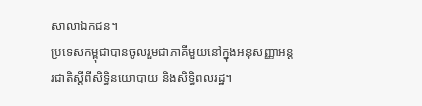សាលាឯកជន។
ប្រទេសកម្ពុជាបានចូលរួមជាភាគីមួយនៅក្នុងអនុសញ្ញាអន្តរជាតិស្តីពីសិទ្ធិនយោបាយ និងសិទ្ធិពលរដ្ឋ។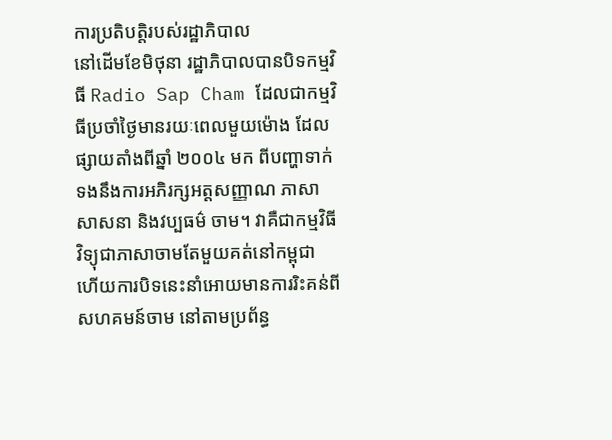ការប្រតិបត្តិរបស់រដ្ឋាភិបាល
នៅដើមខែមិថុនា រដ្ឋាភិបាលបានបិទកម្មវិធី Radio Sap Cham ដែលជាកម្មវិធីប្រចាំថ្ងៃមានរយៈពេលមួយម៉ោង ដែលផ្សាយតាំងពីឆ្នាំ ២០០៤ មក ពីបញ្ហាទាក់ទងនឹងការអភិរក្សអត្តសញ្ញាណ ភាសា សាសនា និងវប្បធម៌ ចាម។ វាគឺជាកម្មវិធីវិទ្យុជាភាសាចាមតែមួយគត់នៅកម្ពុជា ហើយការបិទនេះនាំអោយមានការរិះគន់ពីសហគមន៍ចាម នៅតាមប្រព័ន្ធ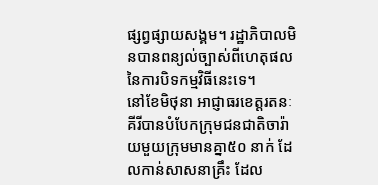ផ្សព្វផ្សាយសង្គម។ រដ្ឋាភិបាលមិនបានពន្យល់ច្បាស់ពីហេតុផលនៃការបិទកម្មវិធីនេះទេ។
នៅខែមិថុនា អាជ្ញាធរខេត្តរតនៈគីរីបានបំបែកក្រុមជនជាតិចារ៉ាយមួយក្រុមមានគ្នា៥០ នាក់ ដែលកាន់សាសនាគ្រឹះ ដែល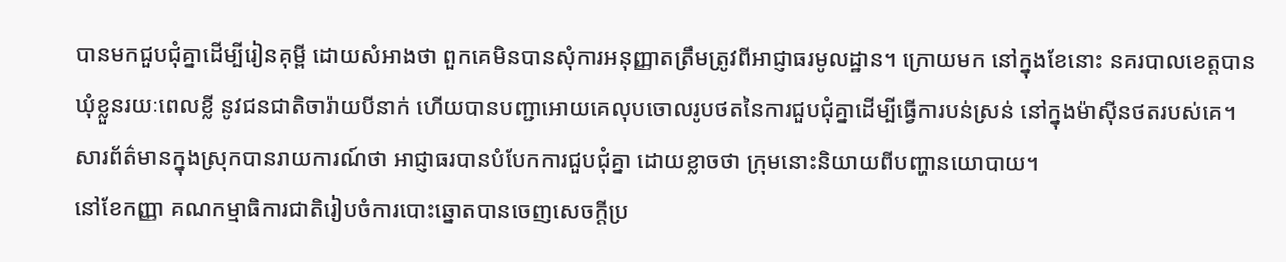បានមកជួបជុំគ្នាដើម្បីរៀនគុម្ពី ដោយសំអាងថា ពួកគេមិនបានសុំការអនុញ្ញាតត្រឹមត្រូវពីអាជ្ញាធរមូលដ្ឋាន។ ក្រោយមក នៅក្នុងខែនោះ នគរបាលខេត្តបានឃុំខ្លួនរយៈពេលខ្លី នូវជនជាតិចារ៉ាយបីនាក់ ហើយបានបញ្ជាអោយគេលុបចោលរូបថតនៃការជួបជុំគ្នាដើម្បីធ្វើការបន់ស្រន់ នៅក្នុងម៉ាស៊ីនថតរបស់គេ។ សារព័ត៌មានក្នុងស្រុកបានរាយការណ៍ថា អាជ្ញាធរបានបំបែកការជួបជុំគ្នា ដោយខ្លាចថា ក្រុមនោះនិយាយពីបញ្ហានយោបាយ។
នៅខែកញ្ញា គណកម្មាធិការជាតិរៀបចំការបោះឆ្នោតបានចេញសេចក្តីប្រ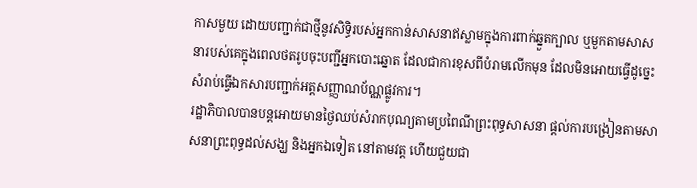កាសមួយ ដោយបញ្ជាក់ជាថ្មីនូវសិទ្ធិរបស់អ្នកកាន់សាសនាឥស្លាមក្នុងការពាក់ឆ្នួតក្បាល ឬមួកតាមសាសនារបស់គេក្នុងពេលថតរូបចុះបញ្ជីអ្នកបោះឆ្នោត ដែលជាការខុសពីបំរាមលើកមុន ដែលមិនអោយធ្វើដូច្នេះសំរាប់ធ្វើឯកសារបញ្ជាក់អត្តសញ្ញាណប័ណ្ណផ្លូវការ។
រដ្ឋាភិបាលបានបន្តអោយមានថ្ងៃឈប់សំរាកបុណ្យតាមប្រពៃណីព្រះពុទ្ធសាសនា ផ្តល់ការបង្រៀនតាមសាសនាព្រះពុទ្ធដល់សង្ឃ និងអ្នកឯទៀត នៅតាមវត្ត ហើយជួយជា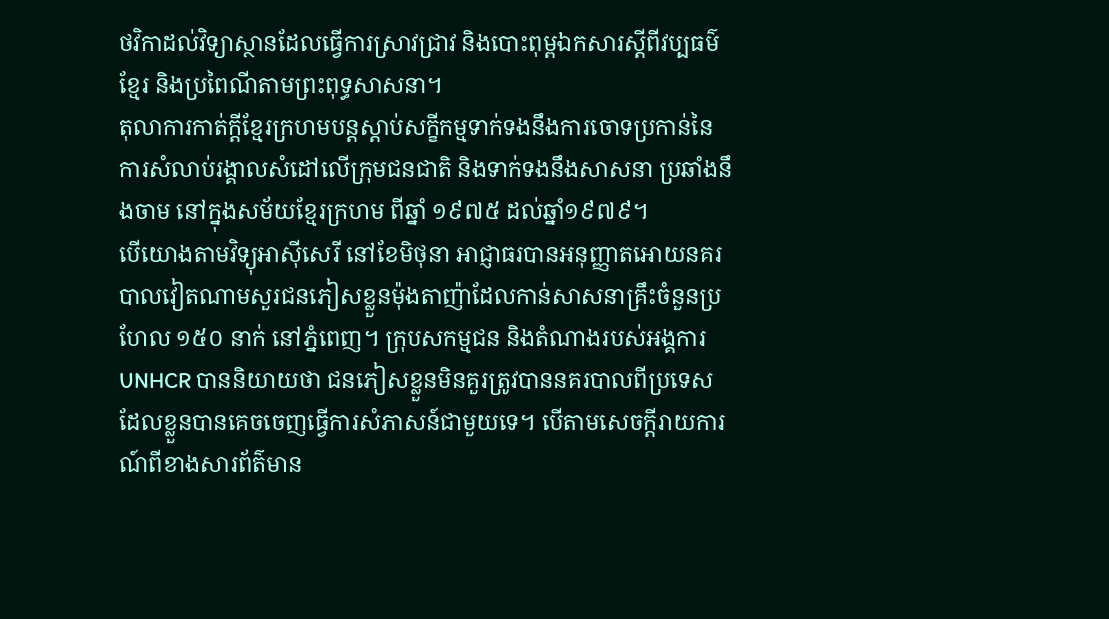ថវិកាដល់វិទ្យាស្ថានដែលធ្វើការស្រាវជ្រាវ និងបោះពុម្ពឯកសារស្តីពីវប្បធម៌ខ្មែរ និងប្រពៃណីតាមព្រះពុទ្ធសាសនា។
តុលាការកាត់ក្តីខ្មែរក្រហមបន្តស្តាប់សក្ខីកម្មទាក់ទងនឹងការចោទប្រកាន់នៃការសំលាប់រង្គាលសំដៅលើក្រុមជនជាតិ និងទាក់ទងនឹងសាសនា ប្រឆាំងនឹងចាម នៅក្នុងសម័យខ្មែរក្រហម ពីឆ្នាំ ១៩៧៥ ដល់ឆ្នាំ១៩៧៩។
បើយោងតាមវិទ្យុអាស៊ីសេរី នៅខែមិថុនា អាជ្ញាធរបានអនុញ្ញាតអោយនគរបាលវៀតណាមសួរជនភៀសខ្លួនម៉ុងតាញ៉ាដែលកាន់សាសនាគ្រឹះចំនួនប្រហែល ១៥០ នាក់ នៅភ្នំពេញ។ ក្រុបសកម្មជន និងតំណាងរបស់អង្គការ UNHCR បាននិយាយថា ជនភៀសខ្លួនមិនគួរត្រូវបាននគរបាលពីប្រទេសដែលខ្លួនបានគេចចេញធ្វើការសំភាសន៍ជាមួយទេ។ បើតាមសេចក្តីរាយការណ៍ពីខាងសារព័ត៌មាន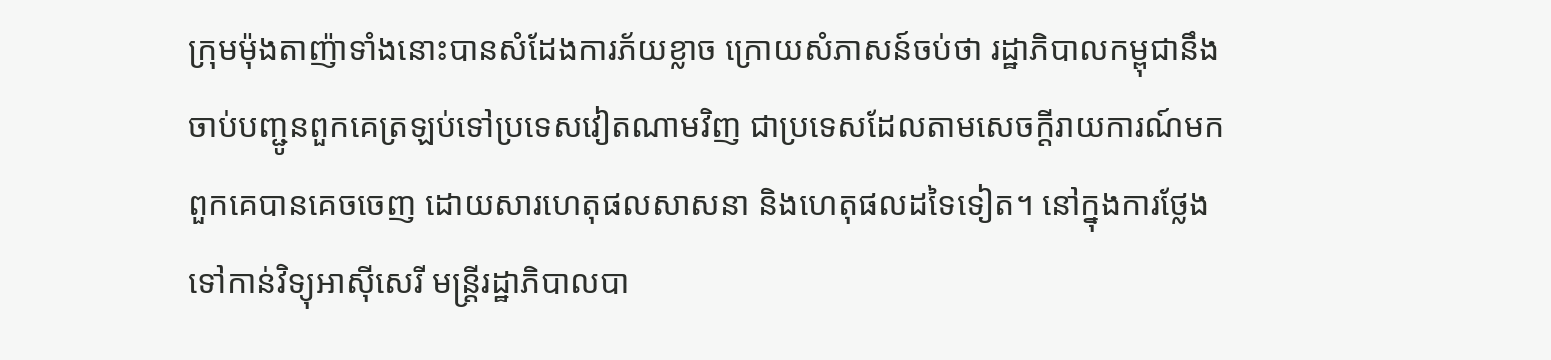ក្រុមម៉ុងតាញ៉ាទាំងនោះបានសំដែងការភ័យខ្លាច ក្រោយសំភាសន៍ចប់ថា រដ្ឋាភិបាលកម្ពុជានឹងចាប់បញ្ជូនពួកគេត្រឡប់ទៅប្រទេសវៀតណាមវិញ ជាប្រទេសដែលតាមសេចក្តីរាយការណ៍មក ពួកគេបានគេចចេញ ដោយសារហេតុផលសាសនា និងហេតុផលដទៃទៀត។ នៅក្នុងការថ្លែងទៅកាន់វិទ្យុអាស៊ីសេរី មន្រ្តីរដ្ឋាភិបាលបា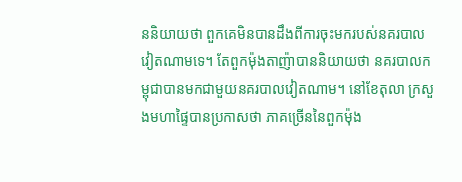ននិយាយថា ពួកគេមិនបានដឹងពីការចុះមករបស់នគរបាលវៀតណាមទេ។ តែពួកម៉ុងតាញ៉ាបាននិយាយថា នគរបាលកម្ពុជាបានមកជាមួយនគរបាលវៀតណាម។ នៅខែតុលា ក្រសួងមហាផ្ទៃបានប្រកាសថា ភាគច្រើននៃពួកម៉ុង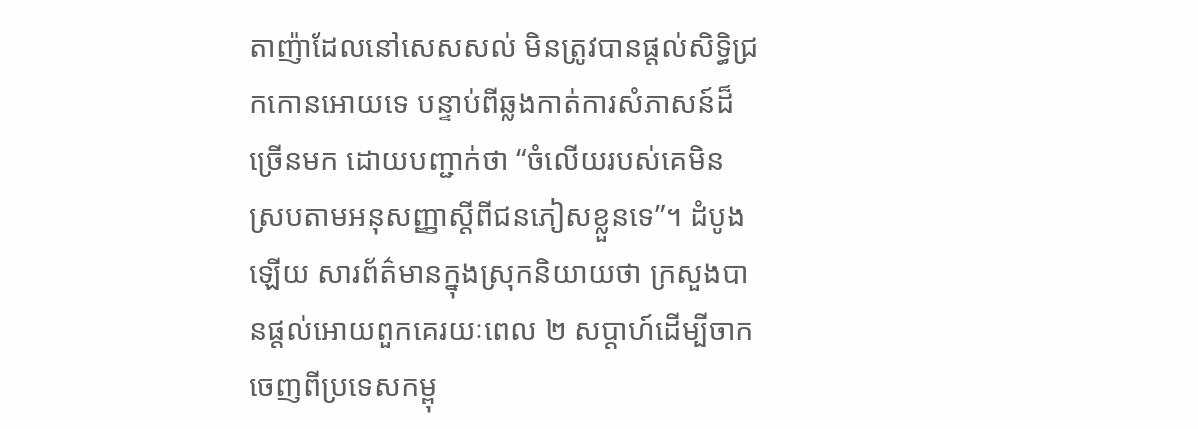តាញ៉ាដែលនៅសេសសល់ មិនត្រូវបានផ្តល់សិទ្ធិជ្រកកោនអោយទេ បន្ទាប់ពីឆ្លងកាត់ការសំភាសន៍ដ៏ច្រើនមក ដោយបញ្ជាក់ថា “ចំលើយរបស់គេមិនស្របតាមអនុសញ្ញាស្តីពីជនភៀសខ្លួនទេ”។ ដំបូងឡើយ សារព័ត៌មានក្នុងស្រុកនិយាយថា ក្រសួងបានផ្តល់អោយពួកគេរយៈពេល ២ សប្តាហ៍ដើម្បីចាកចេញពីប្រទេសកម្ពុ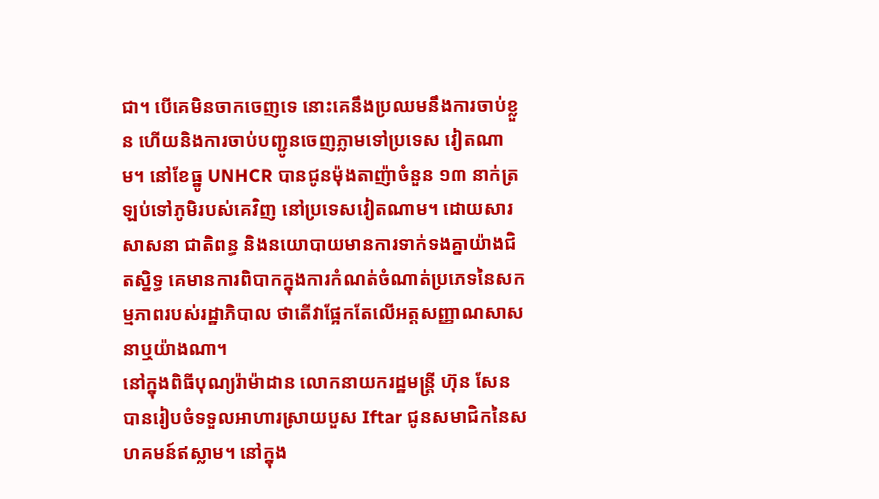ជា។ បើគេមិនចាកចេញទេ នោះគេនឹងប្រឈមនឹងការចាប់ខ្លួន ហើយនិងការចាប់បញ្ជូនចេញភ្លាមទៅប្រទេស វៀតណាម។ នៅខែធ្នូ UNHCR បានជូនម៉ុងតាញ៉ាចំនួន ១៣ នាក់ត្រឡប់ទៅភូមិរបស់គេវិញ នៅប្រទេសវៀតណាម។ ដោយសារសាសនា ជាតិពន្ធ និងនយោបាយមានការទាក់ទងគ្នាយ៉ាងជិតស្និទ្ធ គេមានការពិបាកក្នុងការកំណត់ចំណាត់ប្រភេទនៃសកម្មភាពរបស់រដ្ឋាភិបាល ថាតើវាផ្អែកតែលើអត្តសញ្ញាណសាសនាឬយ៉ាងណា។
នៅក្នុងពិធីបុណ្យរ៉ាម៉ាដាន លោកនាយករដ្ឋមន្រ្តី ហ៊ុន សែនបានរៀបចំទទួលអាហារស្រាយបួស Iftar ជូនសមាជិកនៃសហគមន៍ឥស្លាម។ នៅក្នុង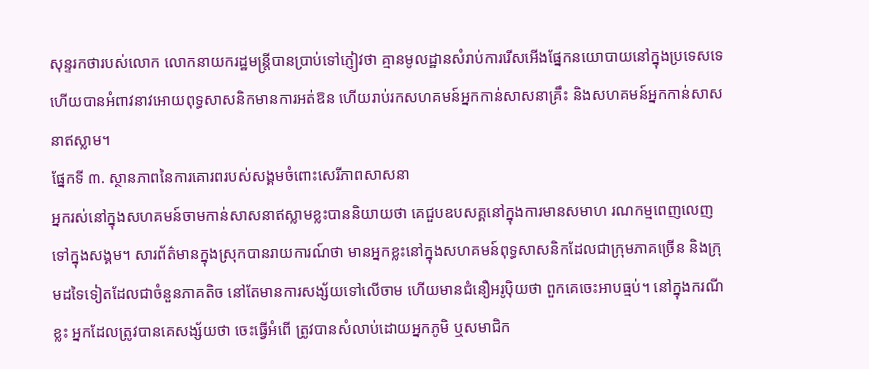សុន្ទរកថារបស់លោក លោកនាយករដ្ឋមន្រ្តីបានប្រាប់ទៅភ្ញៀវថា គ្មានមូលដ្ឋានសំរាប់ការរើសអើងផ្នែកនយោបាយនៅក្នុងប្រទេសទេ ហើយបានអំពាវនាវអោយពុទ្ធសាសនិកមានការអត់ឱន ហើយរាប់រកសហគមន៍អ្នកកាន់សាសនាគ្រឹះ និងសហគមន៍អ្នកកាន់សាសនាឥស្លាម។
ផ្នែកទី ៣. ស្ថានភាពនៃការគោរពរបស់សង្គមចំពោះសេរីភាពសាសនា
អ្នករស់នៅក្នុងសហគមន៍ចាមកាន់សាសនាឥស្លាមខ្លះបាននិយាយថា គេជួបឧបសគ្គនៅក្នុងការមានសមាហ រណកម្មពេញលេញទៅក្នុងសង្គម។ សារព័ត៌មានក្នុងស្រុកបានរាយការណ៍ថា មានអ្នកខ្លះនៅក្នុងសហគមន៍ពុទ្ធសាសនិកដែលជាក្រុមភាគច្រើន និងក្រុមដទៃទៀតដែលជាចំនួនភាគតិច នៅតែមានការសង្ស័យទៅលើចាម ហើយមានជំនឿអរូប៉ិយថា ពួកគេចេះអាបធ្មប់។ នៅក្នុងករណីខ្លះ អ្នកដែលត្រូវបានគេសង្ស័យថា ចេះធ្វើអំពើ ត្រូវបានសំលាប់ដោយអ្នកភូមិ ឬសមាជិក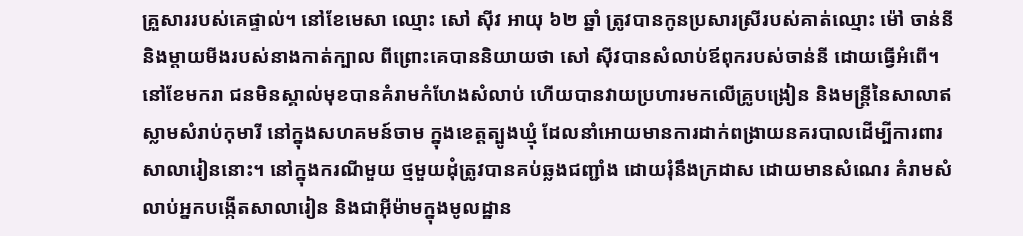គ្រួសាររបស់គេផ្ទាល់។ នៅខែមេសា ឈ្មោះ សៅ ស៊ីវ អាយុ ៦២ ឆ្នាំ ត្រូវបានកូនប្រសារស្រីរបស់គាត់ឈ្មោះ ម៉ៅ ចាន់នី និងម្តាយមីងរបស់នាងកាត់ក្បាល ពីព្រោះគេបាននិយាយថា សៅ ស៊ីវបានសំលាប់ឪពុករបស់ចាន់នី ដោយធ្វើអំពើ។
នៅខែមករា ជនមិនស្គាល់មុខបានគំរាមកំហែងសំលាប់ ហើយបានវាយប្រហារមកលើគ្រូបង្រៀន និងមន្រ្តីនៃសាលាឥស្លាមសំរាប់កុមារី នៅក្នុងសហគមន៍ចាម ក្នុងខេត្តត្បូងឃ្មុំ ដែលនាំអោយមានការដាក់ពង្រាយនគរបាលដើម្បីការពារសាលារៀននោះ។ នៅក្នុងករណីមួយ ថ្មមួយដុំត្រូវបានគប់ឆ្លងជញ្ជាំង ដោយរុំនឹងក្រដាស ដោយមានសំណេរ គំរាមសំលាប់អ្នកបង្កើតសាលារៀន និងជាអ៊ីម៉ាមក្នុងមូលដ្ឋាន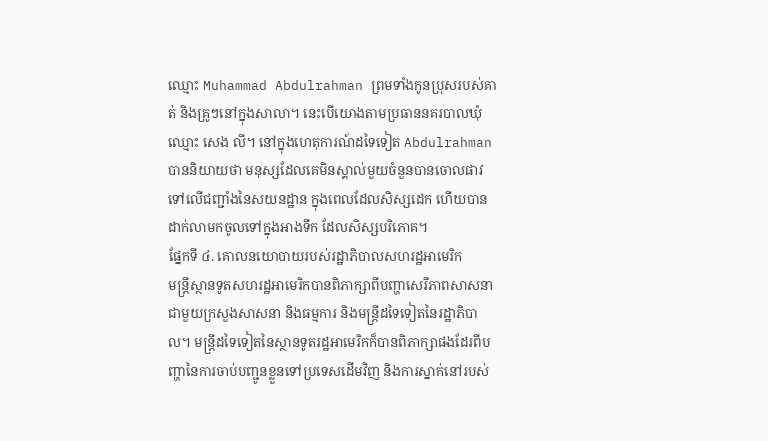ឈ្មោះ Muhammad Abdulrahman ព្រមទាំងកូនប្រុសរបស់គាត់ និងគ្រូៗនៅក្នុងសាលា។ នេះបើយោងតាមប្រធាននគរបាលឃុំ ឈ្មោះ សេង លី។ នៅក្នុងហេតុការណ៍ដទៃទៀត Abdulrahman បាននិយាយថា មនុស្សដែលគេមិនស្គាល់មួយចំនួនបានចោលផាវទៅលើជញ្ជាំងនៃសយនដ្ឋាន ក្នុងពេលដែលសិស្សដេក ហើយបានដាក់លាមកចូលទៅក្នុងអាងទឹក ដែលសិស្សបរិភោគ។
ផ្នែកទី ៤. គោលនយោបាយរបស់រដ្ឋាភិបាលសហរដ្ឋអាមេរិក
មន្រ្តីស្ថានទូតសហរដ្ឋអាមេរិកបានពិភាក្សាពីបញ្ហាសេរីភាពសាសនាជាមួយក្រសួងសាសនា និងធម្មការ និងមន្រ្តីដទៃទៀតនៃរដ្ឋាភិបាល។ មន្រ្តីដទៃទៀតនៃស្ថានទូតរដ្ឋអាមេរិកក៏បានពិភាក្សាផងដែរពីបញ្ហានៃការចាប់បញ្ជូនខ្លួនទៅប្រទេសដើមវិញ និងការស្នាក់នៅរបស់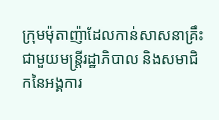ក្រុមម៉ុតាញ៉ាដែលកាន់សាសនាគ្រឹះ ជាមួយមន្រ្តីរដ្ឋាភិបាល និងសមាជិកនៃអង្គការ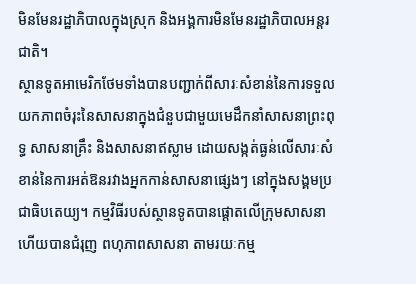មិនមែនរដ្ឋាភិបាលក្នុងស្រុក និងអង្គការមិនមែនរដ្ឋាភិបាលអន្តរជាតិ។
ស្ថានទូតអាមេរិកថែមទាំងបានបញ្ជាក់ពីសារៈសំខាន់នៃការទទួលយកភាពចំរុះនៃសាសនាក្នុងជំនួបជាមួយមេដឹកនាំសាសនាព្រះពុទ្ធ សាសនាគ្រឹះ និងសាសនាឥស្លាម ដោយសង្កត់ធ្ងន់លើសារៈសំខាន់នៃការអត់ឱនរវាងអ្នកកាន់សាសនាផ្សេងៗ នៅក្នុងសង្គមប្រជាធិបតេយ្យ។ កម្មវិធីរបស់ស្ថានទូតបានផ្តោតលើក្រុមសាសនា ហើយបានជំរុញ ពហុភាពសាសនា តាមរយៈកម្ម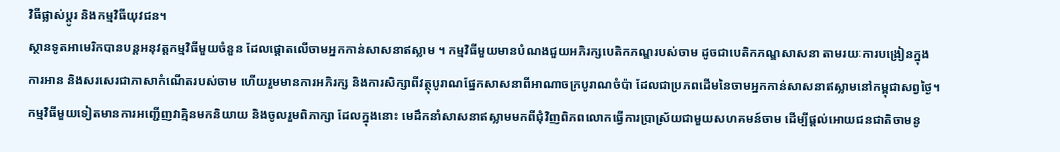វិធីផ្លាស់ប្តូរ និងកម្មវិធីយុវជន។
ស្ថានទូតអាមេរិកបានបន្ដអនុវត្តកម្មវិធីមួយចំនួន ដែលផ្តោតលើចាមអ្នកកាន់សាសនាឥស្លាម ។ កម្មវិធីមួយមានបំណងជួយអភិរក្សបេតិកភណ្ឌរបស់ចាម ដូចជាបេតិកភណ្ឌសាសនា តាមរយៈការបង្រៀនក្នុងការអាន និងសរសេរជាភាសាកំណើតរបស់ចាម ហើយរួមមានការអភិរក្ស និងការសិក្សាពីវត្ថុបូរាណផ្នែកសាសនាពីអាណាចក្របូរាណចំប៉ា ដែលជាប្រភពដើមនៃចាមអ្នកកាន់សាសនាឥស្លាមនៅកម្ពុជាសព្វថ្ងៃ។ កម្មវិធីមួយទៀតមានការអញ្ជើញវាគ្មិនមកនិយាយ និងចូលរួមពិភាក្សា ដែលក្នុងនោះ មេដឹកនាំសាសនាឥស្លាមមកពីជុំវិញពិភពលោកធ្វើការប្រាស្រ័យជាមួយសហគមន៍ចាម ដើម្បីផ្តល់អោយជនជាតិចាមនូ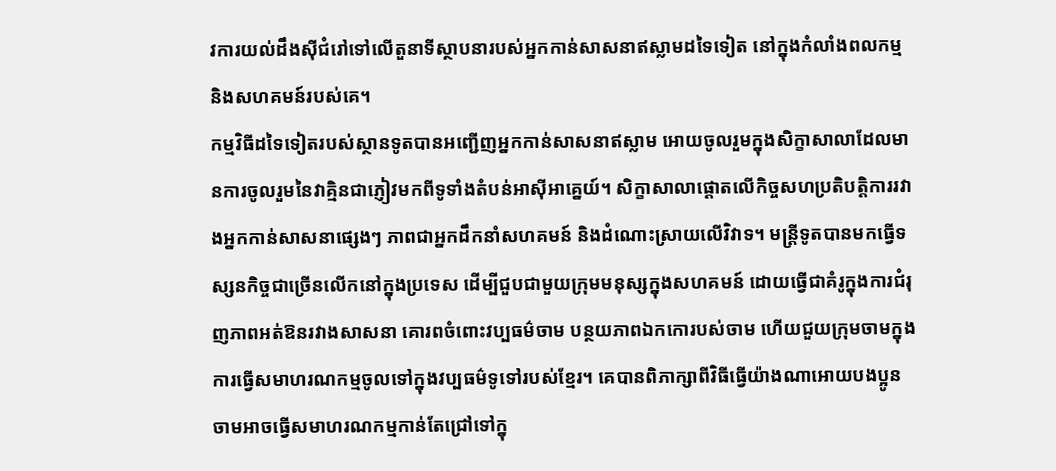វការយល់ដឹងស៊ីជំរៅទៅលើតួនាទីស្ថាបនារបស់អ្នកកាន់សាសនាឥស្លាមដទៃទៀត នៅក្នុងកំលាំងពលកម្ម និងសហគមន៍របស់គេ។
កម្មវិធីដទៃទៀតរបស់ស្ថានទូតបានអញ្ជើញអ្នកកាន់សាសនាឥស្លាម អោយចូលរួមក្នុងសិក្ខាសាលាដែលមានការចូលរួមនៃវាគ្មិនជាភ្ញៀវមកពីទូទាំងតំបន់អាស៊ីអាគ្នេយ៍។ សិក្ខាសាលាផ្តោតលើកិច្ចសហប្រតិបត្តិការរវាងអ្នកកាន់សាសនាផ្សេងៗ ភាពជាអ្នកដឹកនាំសហគមន៍ និងដំណោះស្រាយលើវិវាទ។ មន្រ្តីទូតបានមកធ្វើទស្សនកិច្ចជាច្រើនលើកនៅក្នុងប្រទេស ដើម្បីជួបជាមួយក្រុមមនុស្សក្នុងសហគមន៍ ដោយធ្វើជាគំរូក្នុងការជំរុញភាពអត់ឱនរវាងសាសនា គោរពចំពោះវប្បធម៌ចាម បន្ថយភាពឯកកោរបស់ចាម ហើយជួយក្រុមចាមក្នុងការធ្វើសមាហរណកម្មចូលទៅក្នុងវប្បធម៌ទូទៅរបស់ខ្មែរ។ គេបានពិភាក្សាពីវិធីធ្វើយ៉ាងណាអោយបងប្អូនចាមអាចធ្វើសមាហរណកម្មកាន់តែជ្រៅទៅក្នុ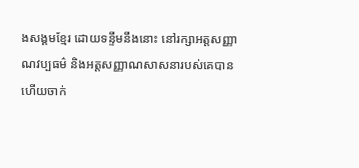ងសង្គមខ្មែរ ដោយទន្ទឹមនឹងនោះ នៅរក្សាអត្តសញ្ញាណវប្បធម៌ និងអត្តសញ្ញាណសាសនារបស់គេបានហើយចាក់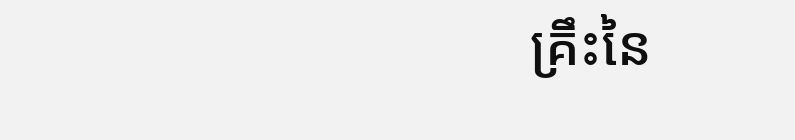គ្រឹះនៃ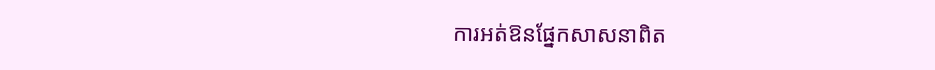ការអត់ឱនផ្នែកសាសនាពិត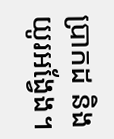ប្រាកដ និងយូរអង្វែង។